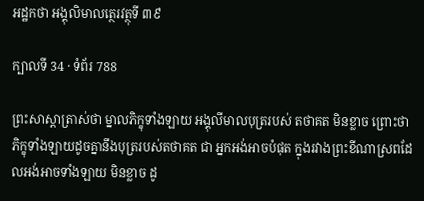អដ្ឋកថា អង្គុលិមាលត្ថេរវត្ថុទី ៣៩

ក្បាលទី 34 · ទំព័រ 788

ព្រះសាស្តាត្រាស់ថា ម្នាលភិក្ខុទាំងឡាយ អង្គុលីមាលបុត្ររបស់ តថាគត មិនខ្លាច ព្រោះថា ភិក្ខុទាំងឡាយដូចគ្នានឹងបុត្ររបស់តថាគត ជា អ្នកអង់អាចបំផុត ក្នុងរវាងព្រះខីណាស្រពដែលអង់អាចទាំងឡាយ មិនខ្លាច ដូ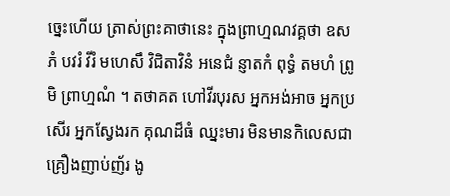ច្នេះហើយ ត្រាស់ព្រះគាថានេះ ក្នុងព្រាហ្មណវគ្គថា ឧសភំ បវរំ វីរំ មហេសឹ វិជិតាវិនំ អនេជំ ន្ញាតកំ ពុទ្ធំ តមហំ ព្រូមិ ព្រាហ្មណំ ។ តថាគត ហៅវីរបុរស អ្នកអង់អាច អ្នកប្រសើរ អ្នកស្វែងរក គុណដ៏ធំ ឈ្នះមារ មិនមានកិលេសជាគ្រឿងញាប់ញ័រ ងូ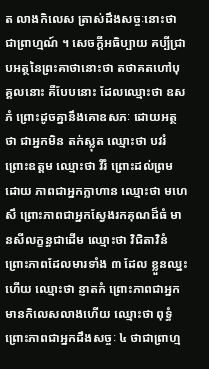ត លាងកិលេស ត្រាស់ដឹងសច្ចៈនោះថា ជាព្រាហ្មណ៍ ។ សេចក្តីអធិប្បាយ គប្បីជ្រាបអត្ថនៃព្រះគាថានោះថា តថាគតហៅបុគ្គលនោះ គឺបែបនោះ ដែលឈ្មោះថា ឧសភំ ព្រោះដូចគ្នានឹងគោឧសភៈ ដោយអត្ថថា ជាអ្នកមិន តក់ស្លុត ឈ្មោះថា បវរំ ព្រោះឧត្តម ឈ្មោះថា វីរំ ព្រោះដល់ព្រមដោយ ភាពជាអ្នកក្លាហាន ឈ្មោះថា មហេសឹ ព្រោះភាពជាអ្នកស្វែងរកគុណដ៏ធំ មានសីលក្ខន្ធជាដើម ឈ្មោះថា វិជិតាវិនំ ព្រោះភាពដែលមារទាំង ៣ ដែល ខ្លួនឈ្នះហើយ ឈ្មោះថា ន្ញាតកំ ព្រោះភាពជាអ្នកមានកិលេសលាងហើយ ឈ្មោះថា ពុទ្ធំ ព្រោះភាពជាអ្នកដឹងសច្ចៈ ៤ ថាជាព្រាហ្ម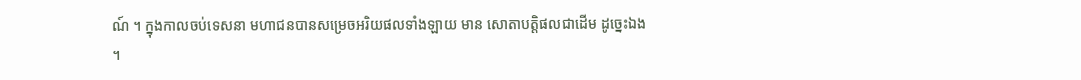ណ៍ ។ ក្នុងកាលចប់ទេសនា មហាជនបានសម្រេចអរិយផលទាំងឡាយ មាន សោតាបត្តិផលជាដើម ដូច្នេះឯង ។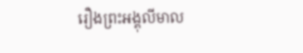រឿងព្រះអង្គុលីមាល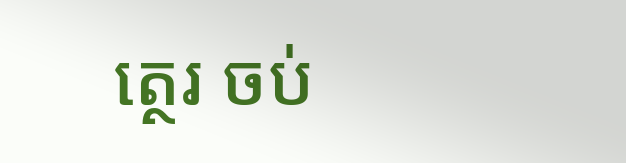ត្ថេរ ចប់